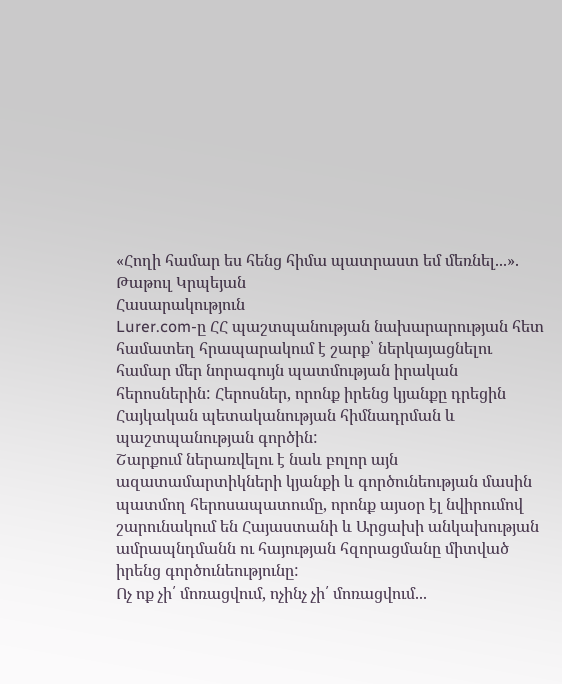«Հողի համար ես հենց հիմա պատրաստ եմ մեռնել...». Թաթուլ Կրպեյան
Հասարակություն
Lurer.com-ը ՀՀ պաշտպանության նախարարության հետ համատեղ հրապարակում է շարք՝ ներկայացնելու համար մեր նորագույն պատմության իրական հերոսներին: Հերոսներ, որոնք իրենց կյանքը դրեցին Հայկական պետականության հիմնադրման և պաշտպանության գործին:
Շարքում ներառվելու է նաև բոլոր այն ազատամարտիկների կյանքի և գործունեության մասին պատմող հերոսապատումը, որոնք այսօր էլ նվիրումով շարունակում են Հայաստանի և Արցախի անկախության ամրապնդմանն ու հայության հզորացմանը միտված իրենց գործունեությունը:
Ոչ ոք չի՛ մոռացվում, ոչինչ չի՛ մոռացվում...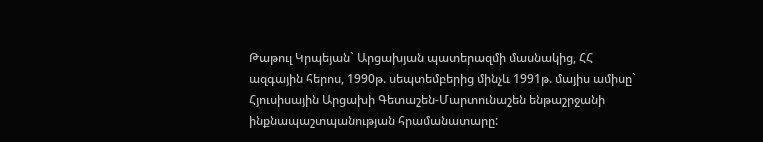Թաթուլ Կրպեյան` Արցախյան պատերազմի մասնակից, ՀՀ ազգային հերոս, 1990թ. սեպտեմբերից մինչև 1991թ. մայիս ամիսը` Հյուսիսային Արցախի Գետաշեն-Մարտունաշեն ենթաշրջանի ինքնապաշտպանության հրամանատարը: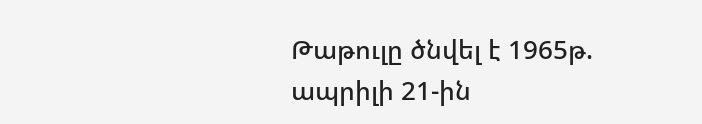Թաթուլը ծնվել է 1965թ. ապրիլի 21-ին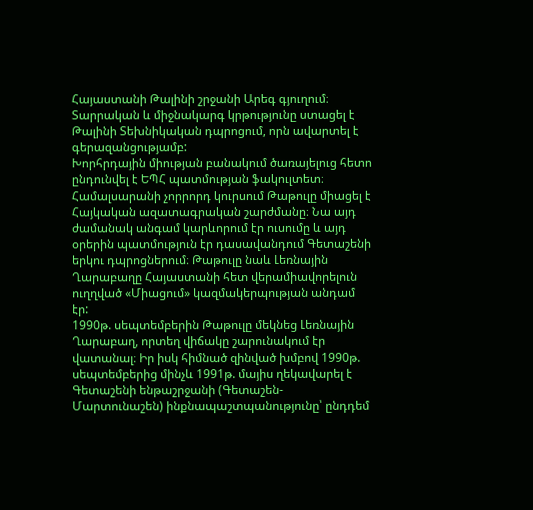Հայաստանի Թալինի շրջանի Արեգ գյուղում։ Տարրական և միջնակարգ կրթությունը ստացել է Թալինի Տեխնիկական դպրոցում, որն ավարտել է գերազանցությամբ:
Խորհրդային միության բանակում ծառայելուց հետո ընդունվել է ԵՊՀ պատմության ֆակուլտետ։ Համալսարանի չորրորդ կուրսում Թաթուլը միացել է Հայկական ազատագրական շարժմանը։ Նա այդ ժամանակ անգամ կարևորում էր ուսումը և այդ օրերին պատմություն էր դասավանդում Գետաշենի երկու դպրոցներում։ Թաթուլը նաև Լեռնային Ղարաբաղը Հայաստանի հետ վերամիավորելուն ուղղված «Միացում» կազմակերպության անդամ էր:
1990թ. սեպտեմբերին Թաթուլը մեկնեց Լեռնային Ղարաբաղ, որտեղ վիճակը շարունակում էր վատանալ։ Իր իսկ հիմնած զինված խմբով 1990թ. սեպտեմբերից մինչև 1991թ. մայիս ղեկավարել է Գետաշենի ենթաշրջանի (Գետաշեն-Մարտունաշեն) ինքնապաշտպանությունը՝ ընդդեմ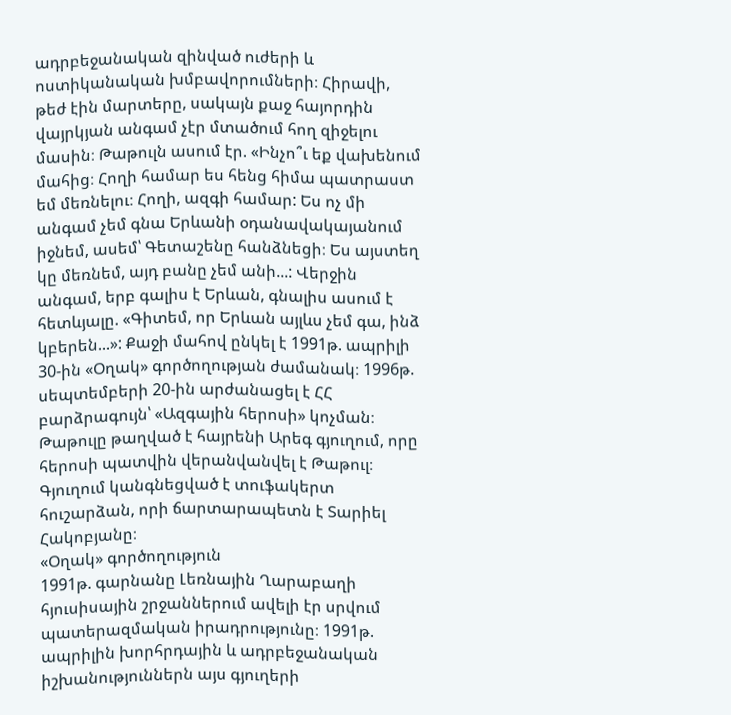ադրբեջանական զինված ուժերի և ոստիկանական խմբավորումների։ Հիրավի, թեժ էին մարտերը, սակայն քաջ հայորդին վայրկյան անգամ չէր մտածում հող զիջելու մասին։ Թաթուլն ասում էր. «Ինչո՞ւ եք վախենում մահից։ Հողի համար ես հենց հիմա պատրաստ եմ մեռնելու։ Հողի, ազգի համար: Ես ոչ մի անգամ չեմ գնա Երևանի օդանավակայանում իջնեմ, ասեմ՝ Գետաշենը հանձնեցի։ Ես այստեղ կը մեռնեմ, այդ բանը չեմ անի...: Վերջին անգամ, երբ գալիս է Երևան, գնալիս ասում է հետևյալը. «Գիտեմ, որ Երևան այլևս չեմ գա, ինձ կբերեն...»: Քաջի մահով ընկել է 1991թ. ապրիլի 30-ին «Օղակ» գործողության ժամանակ։ 1996թ. սեպտեմբերի 20-ին արժանացել է ՀՀ բարձրագույն՝ «Ազգային հերոսի» կոչման։ Թաթուլը թաղված է հայրենի Արեգ գյուղում, որը հերոսի պատվին վերանվանվել է Թաթուլ։ Գյուղում կանգնեցված է տուֆակերտ հուշարձան, որի ճարտարապետն է Տարիել Հակոբյանը։
«Օղակ» գործողություն
1991թ. գարնանը Լեռնային Ղարաբաղի հյուսիսային շրջաններում ավելի էր սրվում պատերազմական իրադրությունը։ 1991թ. ապրիլին խորհրդային և ադրբեջանական իշխանություններն այս գյուղերի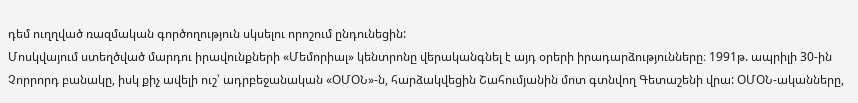դեմ ուղղված ռազմական գործողություն սկսելու որոշում ընդունեցին:
Մոսկվայում ստեղծված մարդու իրավունքների «Մեմորիալ» կենտրոնը վերականգնել է այդ օրերի իրադարձությունները։ 1991թ. ապրիլի 30-ին Չորրորդ բանակը, իսկ քիչ ավելի ուշ՝ ադրբեջանական «ՕՄՕՆ»-ն, հարձակվեցին Շահումյանին մոտ գտնվող Գետաշենի վրա: ՕՄՕՆ-ականները,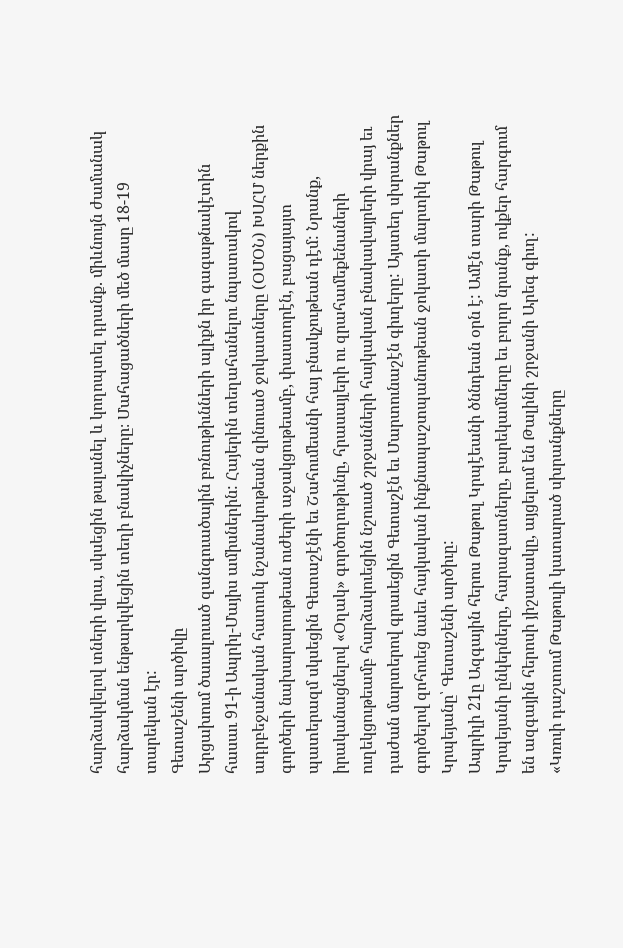հարձակվելով տների վրա, սկսեցին թալանել և կողոպտել դրանք. միևնույն ժամանակ հարձակման ենթարկվեցին տեղի բնակիչները։ Մահացածների մեծ մասը 18-19 տարեկան էր:
Գետաշենի արծիվը
Արցախում ծաւալուած զանգուածային բռնութիւնների ալիքն իր գագաթնակէտին հասաւ 91-ի Ապրիլ-Մայիս ամիսներին: Հայերին տեղահանելու նպատակով ադրբեջանական հատուկ նշանակութեան զինուած ջոկատները (ՕՄՕՆ) ԽՍՀՄ ներքին գործերի նախարարութեան ուժերի աջակցութեամբ, փաստորէն, բացայայտ պատերազմ սկսեցին Գետաշէնի եւ Շահումեանի հայ բնակչութեան դէմ: Նրանք, իրականացնելով «Օղակ» գործողութիւնը, հրասայլերի ու զրահամեքենաների ուղեկցութեամբ հարձակուեցին նշուած շրջանների հայկական բնակավայրերի վրայ եւ դաժան մարտերով գրաւեցին Գետաշէն եւ Մարտունաշէն գիւղերը: Այստեղ սխրանքներ գործելով զոհուեց նաեւ հայկական ինքնապաշտպանութեան ջոկատի մարտիկ Թաթուլ Կրպեյանը՝ Գետաշենի արծիւը:
Ապրիլի 21ը Ազգային հերոս Թաթուլ Կրպէեանի ծննդեան օրն է: Ամէն տարի Թաթուլ Կրպեյանի ընկերները, հարազատները, բարեկամները եւ բոլոր նրանք, ովքեր հարգում են ազգային հերոսի յիշատակը, այցելում են Թալինի շրջանի Արեգ գիւղ:
«Կռուի դաշտում Թաթուլի կատարած սխրանքները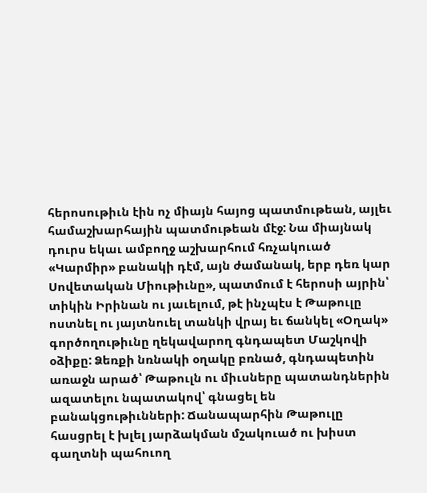հերոսութիւն էին ոչ միայն հայոց պատմութեան, այլեւ համաշխարհային պատմութեան մէջ: Նա միայնակ դուրս եկաւ ամբողջ աշխարհում հռչակուած «Կարմիր» բանակի դէմ, այն ժամանակ, երբ դեռ կար Սովետական Միութիւնը», պատմում է հերոսի այրին՝ տիկին Իրինան ու յաւելում, թէ ինչպէս է Թաթուլը ոստնել ու յայտնուել տանկի վրայ եւ ճանկել «Օղակ» գործողութիւնը ղեկավարող գնդապետ Մաշկովի օձիքը: Ձեռքի նռնակի օղակը բռնած, գնդապետին առաջն արած՝ Թաթուլն ու միւսները պատանդներին ազատելու նպատակով՝ գնացել են բանակցութիւնների: Ճանապարհին Թաթուլը հասցրել է խլել յարձակման մշակուած ու խիստ գաղտնի պահուող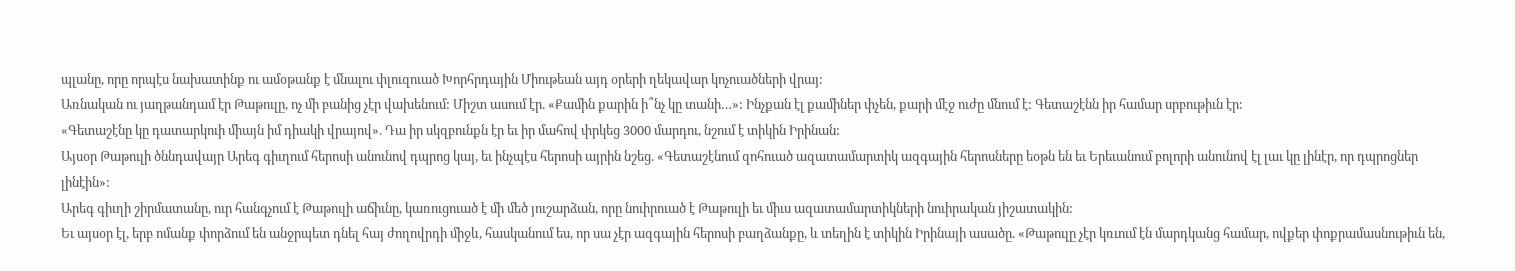պլանը, որը որպէս նախատինք ու ամօթանք է մնալու փլուզուած Խորհրդային Միութեան այդ օրերի ղեկավար կոչուածների վրայ:
Առնական ու յաղթանդամ էր Թաթուլը, ոչ մի բանից չէր վախենում: Միշտ ասում էր. «Քամին քարին ի՞նչ կը տանի…»: Ինչքան էլ քամիներ փչեն, քարի մէջ ուժը մնում է: Գետաշէնն իր համար սրբութիւն էր:
«Գետաշէնը կը դատարկուի միայն իմ դիակի վրայով». Դա իր սկզբունքն էր եւ իր մահով փրկեց 3000 մարդու, նշում է տիկին Իրինան:
Այսօր Թաթուլի ծննդավայր Արեգ գիւղում հերոսի անունով դպրոց կայ, եւ ինչպէս հերոսի այրին նշեց. «Գետաշէնում զոհուած ազատամարտիկ ազգային հերոսները եօթն են եւ Երեւանում բոլորի անունով էլ լաւ կը լինէր, որ դպրոցներ լինէին»:
Արեգ գիւղի շիրմատանը, ուր հանգչում է Թաթուլի աճիւնը, կառուցուած է մի մեծ յուշարձան, որը նուիրուած է Թաթուլի եւ միւս ազատամարտիկների նուիրական յիշատակին:
Եւ այսօր էլ, երբ ոմանք փորձում են անջրպետ դնել հայ ժողովրդի միջև, հասկանում ես, որ սա չէր ազգային հերոսի բաղձանքը, և տեղին է տիկին Իրինայի ասածը. «Թաթուլը չէր կռւում էն մարդկանց համար, ովքեր փոքրամասնութիւն են,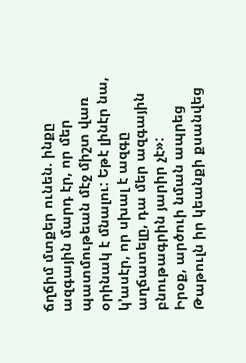ճղճիմ մտքեր ունեն. ինքը ազգային մարդ էր, որ մեր պատմութեան մէջ միշտ վառ օրինակ է մնալու: Եթէ լինէր նա, կ’ասէր, որ սխալ է ազգը աղճատելը, դա մեր ազգային բնութագրին յարիր չէ»:
Իրօք, արծուի նման ապրեց Թաթուլն իր կեանքի քսանվեց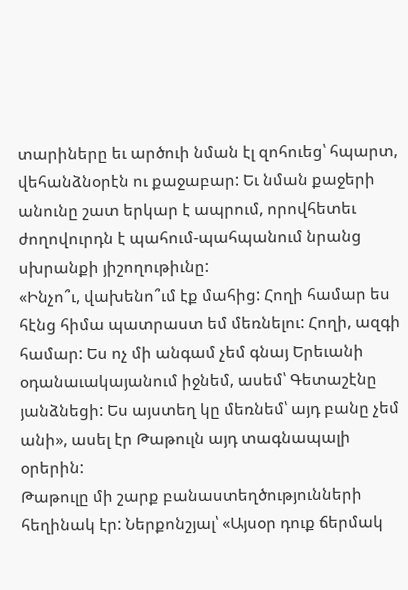տարիները եւ արծուի նման էլ զոհուեց՝ հպարտ, վեհանձնօրէն ու քաջաբար: Եւ նման քաջերի անունը շատ երկար է ապրում, որովհետեւ ժողովուրդն է պահում-պահպանում նրանց սխրանքի յիշողութիւնը:
«Ինչո՞ւ, վախենո՞ւմ էք մահից: Հողի համար ես հէնց հիմա պատրաստ եմ մեռնելու: Հողի, ազգի համար: Ես ոչ մի անգամ չեմ գնայ Երեւանի օդանաւակայանում իջնեմ, ասեմ՝ Գետաշէնը յանձնեցի: Ես այստեղ կը մեռնեմ՝ այդ բանը չեմ անի», ասել էր Թաթուլն այդ տագնապալի օրերին:
Թաթուլը մի շարք բանաստեղծությունների հեղինակ էր: Ներքոնշյալ՝ «Այսօր դուք ճերմակ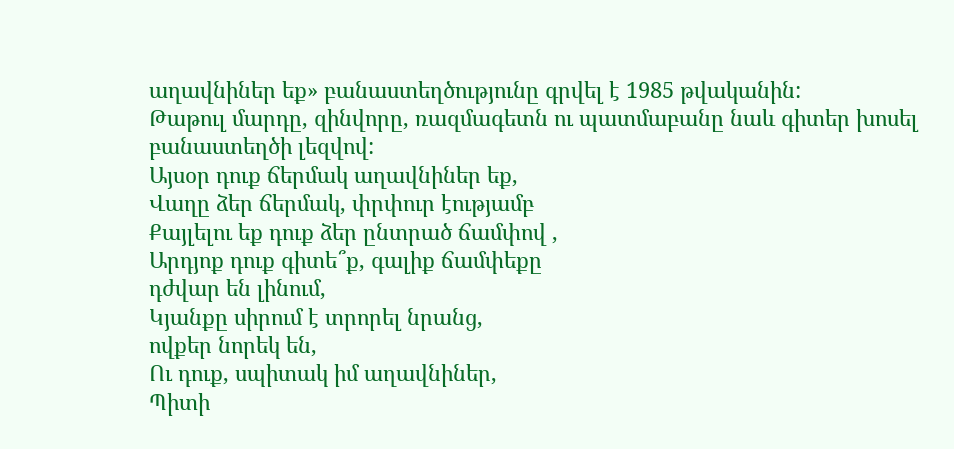աղավնիներ եք» բանաստեղծությունը գրվել է 1985 թվականին:
Թաթուլ մարդը, զինվորը, ռազմագետն ու պատմաբանը նաև գիտեր խոսել բանաստեղծի լեզվով:
Այսօր դուք ճերմակ աղավնիներ եք,
Վաղը ձեր ճերմակ, փրփուր էությամբ
Քայլելու եք դուք ձեր ընտրած ճամփով ,
Արդյոք դուք գիտե՞ք, գալիք ճամփեքը
դժվար են լինում,
Կյանքը սիրում է տրորել նրանց,
ովքեր նորեկ են,
Ու դուք, սպիտակ իմ աղավնիներ,
Պիտի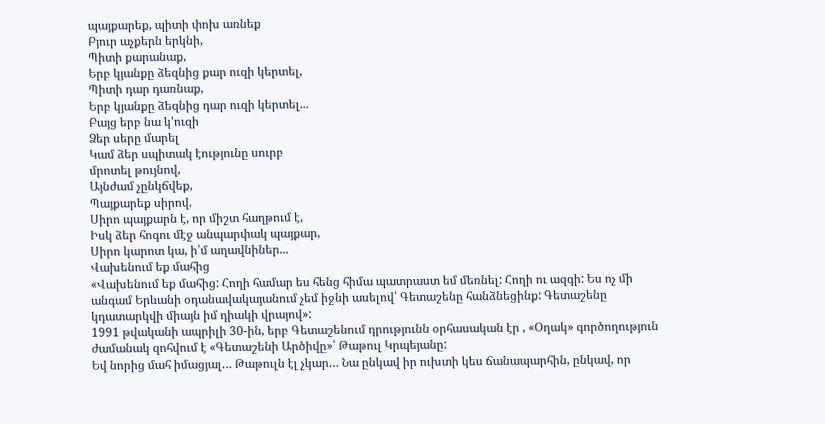պայքարեք, պիտի փոխ առնեք
Բյուր աչքերն երկնի,
Պիտի քարանաք,
Երբ կյանքը ձեզնից քար ուզի կերտել,
Պիտի դար դառնաք,
Երբ կյանքը ձեզնից դար ուզի կերտել...
Բայց երբ նա կ'ուզի
Ձեր սերը մարել
Կամ ձեր սպիտակ էությունը սուրբ
մրոտել թույնով,
Այնժամ չընկճվեք,
Պայքարեք սիրով.
Սիրո պայքարն է, որ միշտ հաղթում է,
Իսկ ձեր հոգու մէջ անպարփակ պայքար,
Սիրո կարոտ կա, ի՛մ աղավնիներ...
Վախենում եք մահից
«Վախենում եք մահից: Հողի համար ես հենց հիմա պատրաստ եմ մեռնել: Հողի ու ազգի: Ես ոչ մի անգամ Երևանի օդանավակայանում չեմ իջնի ասելով՝ Գետաշենը հանձնեցինք: Գետաշենը կդատարկվի միայն իմ դիակի վրայով»:
1991 թվականի ապրիլի 30-ին, երբ Գետաշենում դրությունն օրհասական էր , «Օղակ» գործողություն ժամանակ զոհվում է «Գետաշենի Արծիվը»՝ Թաթուլ Կրպեյանը:
Եվ նորից մահ իմացյալ… Թաթուլն էլ չկար… Նա ընկավ իր ուխտի կես ճանապարհին, ընկավ, որ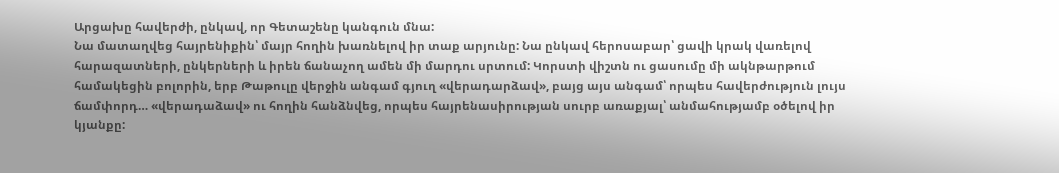Արցախը հավերժի, ընկավ, որ Գետաշենը կանգուն մնա:
Նա մատաղվեց հայրենիքին՝ մայր հողին խառնելով իր տաք արյունը: Նա ընկավ հերոսաբար՝ ցավի կրակ վառելով հարազատների, ընկերների և իրեն ճանաչող ամեն մի մարդու սրտում: Կորստի վիշտն ու ցասումը մի ակնթարթում համակեցին բոլորին, երբ Թաթուլը վերջին անգամ գյուղ «վերադարձավ», բայց այս անգամ՝ որպես հավերժություն լույս ճամփորդ… «վերադաձավ» ու հողին հանձնվեց, որպես հայրենասիրության սուրբ առաքյալ՝ անմահությամբ օծելով իր կյանքը: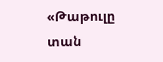«Թաթուլը տան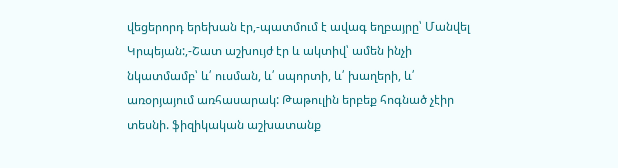վեցերորդ երեխան էր,-պատմում է ավագ եղբայրը՝ Մանվել Կրպեյան:,-Շատ աշխույժ էր և ակտիվ՝ ամեն ինչի նկատմամբ՝ և՛ ուսման, և՛ սպորտի, և՛ խաղերի, և՛ առօրյայում առհասարակ: Թաթուլին երբեք հոգնած չէիր տեսնի. ֆիզիկական աշխատանք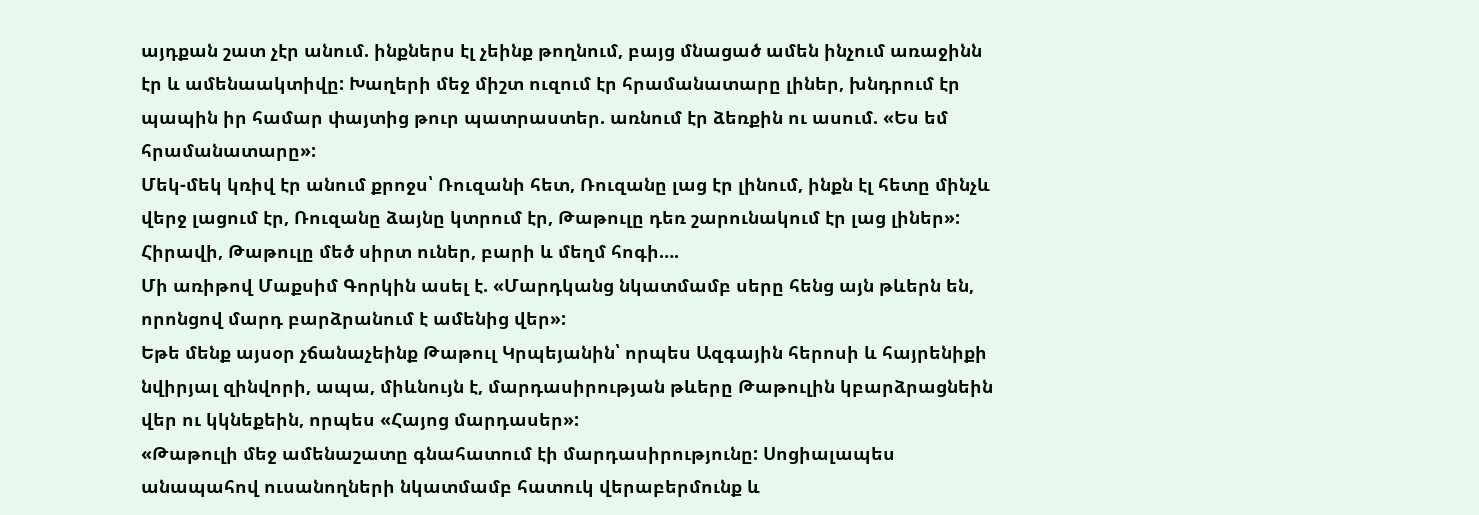այդքան շատ չէր անում. ինքներս էլ չեինք թողնում, բայց մնացած ամեն ինչում առաջինն էր և ամենաակտիվը: Խաղերի մեջ միշտ ուզում էր հրամանատարը լիներ, խնդրում էր պապին իր համար փայտից թուր պատրաստեր. առնում էր ձեռքին ու ասում. «Ես եմ հրամանատարը»:
Մեկ-մեկ կռիվ էր անում քրոջս՝ Ռուզանի հետ, Ռուզանը լաց էր լինում, ինքն էլ հետը մինչև վերջ լացում էր, Ռուզանը ձայնը կտրում էր, Թաթուլը դեռ շարունակում էր լաց լիներ»:
Հիրավի, Թաթուլը մեծ սիրտ ուներ, բարի և մեղմ հոգի….
Մի առիթով Մաքսիմ Գորկին ասել է. «Մարդկանց նկատմամբ սերը հենց այն թևերն են, որոնցով մարդ բարձրանում է ամենից վեր»:
Եթե մենք այսօր չճանաչեինք Թաթուլ Կրպեյանին՝ որպես Ազգային հերոսի և հայրենիքի նվիրյալ զինվորի, ապա, միևնույն է, մարդասիրության թևերը Թաթուլին կբարձրացնեին վեր ու կկնեքեին, որպես «Հայոց մարդասեր»:
«Թաթուլի մեջ ամենաշատը գնահատում էի մարդասիրությունը: Սոցիալապես անապահով ուսանողների նկատմամբ հատուկ վերաբերմունք և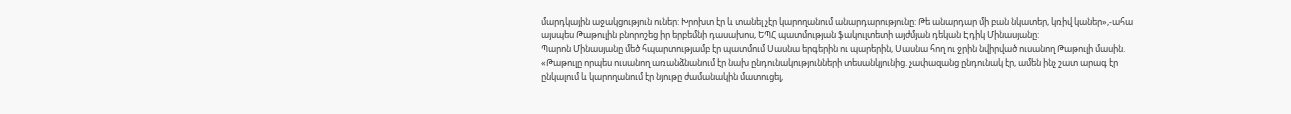մարդկային աջակցություն ուներ: Խրոխտ էր և տանել չէր կարողանում անարդարությունը: Թե անարդար մի բան նկատեր, կռիվ կաներ»,-ահա այսպես Թաթուլին բնորոշեց իր երբեմնի դասախոս, ԵՊՀ պատմության ֆակուլտետի այժմյան դեկան Էդիկ Մինասյանը:
Պարոն Մինասյանը մեծ հպարտությամբ էր պատմում Սասնա երգերին ու պարերին, Սասնա հող ու ջրին նվիրված ուսանող Թաթուլի մասին. «Թաթուլը որպես ուսանող առանձնանում էր նախ ընդունակությունների տեսանկյունից. չափազանց ընդունակ էր, ամեն ինչ շատ արագ էր ընկալում և կարողանում էր նյութը ժամանակին մատուցել,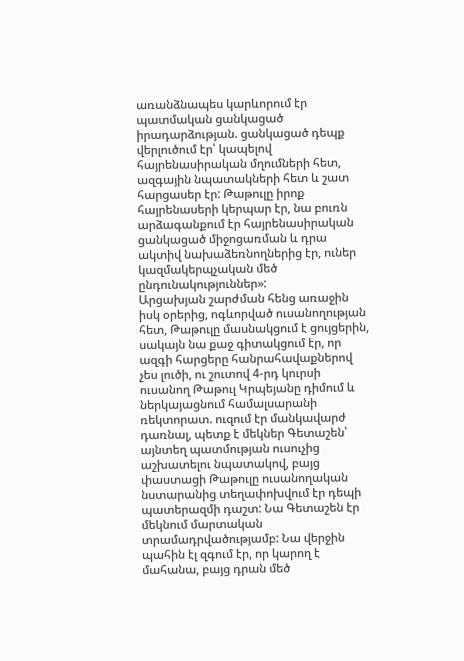առանձնապես կարևորում էր պատմական ցանկացած իրադարձության. ցանկացած դեպք վերլուծում էր՝ կապելով հայրենասիրական մղումների հետ, ազգային նպատակների հետ և շատ հարցասեր էր: Թաթուլը իրոք հայրենասերի կերպար էր, նա բուռն արձագանքում էր հայրենասիրական ցանկացած միջոցառման և դրա ակտիվ նախաձեռնողներից էր, ուներ կազմակերպչական մեծ ընդունակություններ»:
Արցախյան շարժման հենց առաջին իսկ օրերից, ոգևորված ուսանողության հետ, Թաթուլը մասնակցում է ցույցերին, սակայն նա քաջ գիտակցում էր, որ ազգի հարցերը հանրահավաքներով չես լուծի, ու շուտով 4-րդ կուրսի ուսանող Թաթուլ Կրպեյանը դիմում և ներկայացնում համալսարանի ռեկտորատ. ուզում էր մանկավարժ դառնալ, պետք է մեկներ Գետաշեն՝ այնտեղ պատմության ուսուչից աշխատելու նպատակով, բայց փաստացի Թաթուլը ուսանողական նստարանից տեղափոխվում էր դեպի պատերազմի դաշտ: Նա Գետաշեն էր մեկնում մարտական տրամադրվածությամբ: Նա վերջին պահին էլ զգում էր, որ կարող է մահանա, բայց դրան մեծ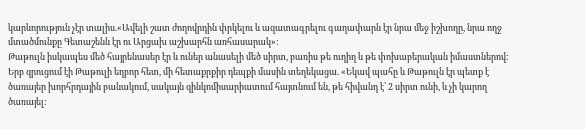կարևորություն չէր տալիս.«Ավելի շատ ժողովրդին փրկելու և ազատագրելու գաղափարն էր նրա մեջ իշխողը, նրա ողջ մտածմունքը Գետաշենն էր ու Արցախ աշխարհն առհասարակ»:
Թաթուլն իսկապես մեծ հայրենասեր էր և ուներ անասելի մեծ սիրտ, բառիս թե ուղիղ և թե փոխաբերական իմաստներով: Երբ զրուցում էի Թաթուլի եղբոր հետ, մի հետաքրքիր դեպքի մասին տեղեկացա. «Եկավ պահը և Թաթուլն էր պետք է ծառայեր խորհրդային բանակում, սակայն զինկոմիսարիատում հայտնում են, թե հիվանդ է՝ 2 սիրտ ունի, և չի կարող ծառայել: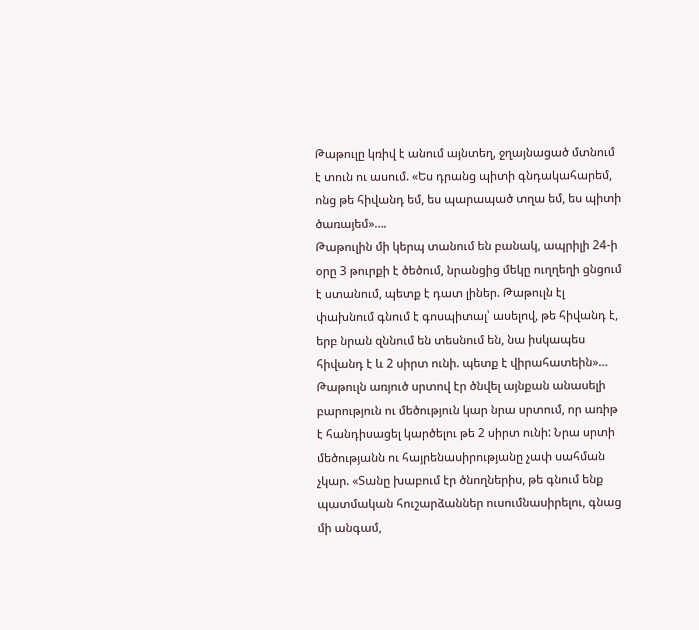Թաթուլը կռիվ է անում այնտեղ, ջղայնացած մտնում է տուն ու ասում. «Ես դրանց պիտի գնդակահարեմ, ոնց թե հիվանդ եմ, ես պարապած տղա եմ, ես պիտի ծառայեմ»….
Թաթուլին մի կերպ տանում են բանակ, ապրիլի 24-ի օրը 3 թուրքի է ծեծում, նրանցից մեկը ուղղեղի ցնցում է ստանում, պետք է դատ լիներ. Թաթուլն էլ փախնում գնում է գոսպիտալ՝ ասելով, թե հիվանդ է, երբ նրան զննում են տեսնում են, նա իսկապես հիվանդ է և 2 սիրտ ունի. պետք է վիրահատեին»…
Թաթուլն առյուծ սրտով էր ծնվել այնքան անասելի բարություն ու մեծություն կար նրա սրտում, որ առիթ է հանդիսացել կարծելու թե 2 սիրտ ունի: Նրա սրտի մեծությանն ու հայրենասիրությանը չափ սահման չկար. «Տանը խաբում էր ծնողներիս, թե գնում ենք պատմական հուշարձաններ ուսումնասիրելու, գնաց մի անգամ,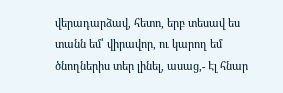վերադարձավ, հետո, երբ տեսավ ես տանն եմ՝ վիրավոր, ու կարող եմ ծնողներիս տեր լինել, ասաց,- Էլ հնար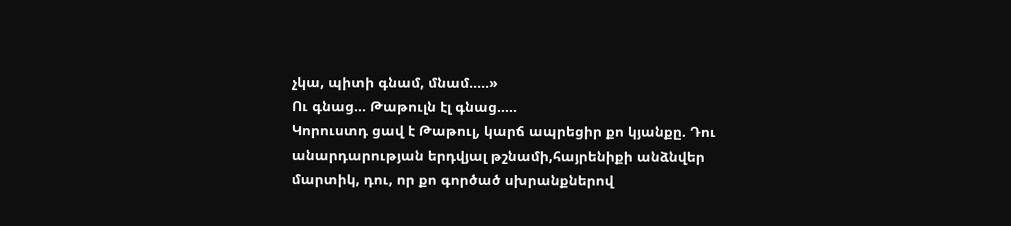չկա, պիտի գնամ, մնամ…..»
Ու գնաց… Թաթուլն էլ գնաց…..
Կորուստդ ցավ է Թաթուլ, կարճ ապրեցիր քո կյանքը. Դու անարդարության երդվյալ թշնամի,հայրենիքի անձնվեր մարտիկ, դու, որ քո գործած սխրանքներով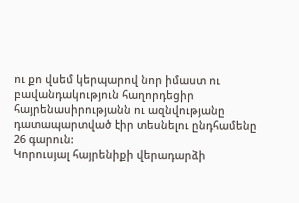ու քո վսեմ կերպարով նոր իմաստ ու բավանդակություն հաղորդեցիր հայրենասիրությանն ու ազնվությանը դատապարտված էիր տեսնելու ընդհամենը 26 գարուն:
Կորուսյալ հայրենիքի վերադարձի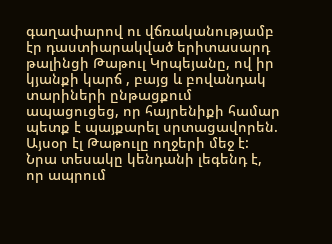գաղափարով ու վճռականությամբ էր դաստիարակված երիտասարդ թալինցի Թաթուլ Կրպեյանը, ով իր կյանքի կարճ , բայց և բովանդակ տարիների ընթացքում ապացուցեց, որ հայրենիքի համար պետք է պայքարել սրտացավորեն.
Այսօր էլ Թաթուլը ողջերի մեջ է: Նրա տեսակը կենդանի լեգենդ է, որ ապրում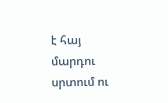է հայ մարդու սրտում ու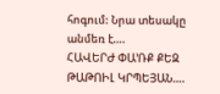հոգում: Նրա տեսակը անմեռ է….
ՀԱՎԵՐԺ ՓԱ’ՌՔ ՔԵԶ ԹԱԹՈԻԼ ԿՐՊԵՅԱՆ….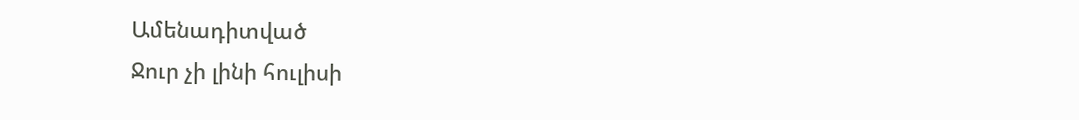Ամենադիտված
Ջուր չի լինի հուլիսի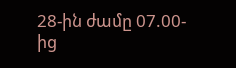28-ին ժամը 07.00-ից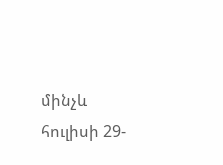մինչև հուլիսի 29-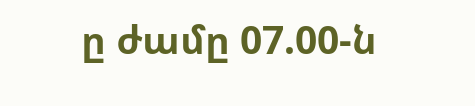ը ժամը 07.00-ն